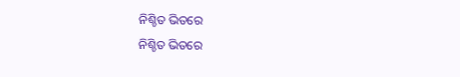ନିଶ୍ଚିତ ଭିତରେ
ନିଶ୍ଚିତ ଭିତରେ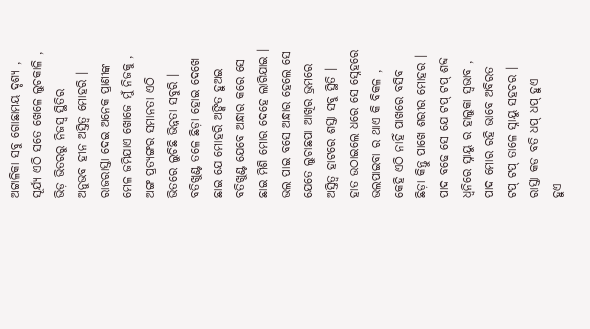ଅଟ୍ଟାଳିକା ସବୁ ଗୋଛାମୟ ଦୃଶ୍ୟ ,
ସୂର୍ଯ୍ୟ ଏଠି ସତେ ଖେଳେ ଲୁଚକାଳି ,
ଭିଡ଼ ଭିତରରୁ ନିଜସ୍ୱ ସ୍ଥିତିର
ଅନୁଭବ ହୀନ ଅସ୍ତିତ୍ବ ମୋହରି ।
ରାଜରାସ୍ତା ଦେଇ ଅନେକ ପ୍ରାଣୀଙ୍କ
ମେଳ ଜମିଯାଏ ଖୋଜେ ମୁଁ ନିଜକୁ ,
ଅଙ୍ଗ ପ୍ରତ୍ୟଙ୍ଗର ସମାନତା ଏଠି
ଭିତରେ ଲୁଚିଛି ଭିନ୍ନତା ସବୁରି ।
ବତିଖୁଣ୍ଟ ତଳେ ଛିଡ଼ା ହୋଇ ଦେଖେ
ଛାଇ ଯେ ମୋହରି ଅଙ୍କିତ ହୁଅଇ
ବତିଖୁଣ୍ଟ ଯେବେ ଅନ୍ଧାର କରେ ସେ
ଛାଇ ମିଶି ମୋର ଦେହେ ଲାଗିଯାଇ ।
ଭଲ ପାଇ ବସେ ଅନ୍ଧାର ହେଲେ ସେ
ଯେତେ ଲୁଚାଛପା ଆଖିର ଭ୍ରମରେ
ଅସ୍ତିତ୍ବ ହାଟରେ ଶସ୍ତା ସବୁ ସ୍ଥିତି ।
ହାତ ଉଠାଇଲେ ଧରେ ସେ ସ୍ନେହରେ
ଭଲପାଇବା ର ଥାଏ କି ବିକଳ ,
କେହି ଏଠି ନାହିଁ ପାଖରେ ବସିବ
ଛିଡ଼ା କିନ୍ତୁ ପାଖେ ଶରୀର ମୋହର ।
ପାଦ ବଢେ ସେ ଯେ ଟପ୍ ଟପ୍ ଶବ୍ଦ
ଧ୍ଵନିରେ ସ୍ନାୟୁ ର ହାଲୁକା ସ୍ଵଭାବ ,
ପାଦ ମୋର ରହି ଭାବେ ଅବିରତ
ଟପ୍ ଟପ୍ ତାଳେ ସ୍ନାୟୁ ସହଚର ।
ରାସ୍ତା କଡ ବତି ଧପ୍ ଧପ୍ ହୁଏ
ହୁଏ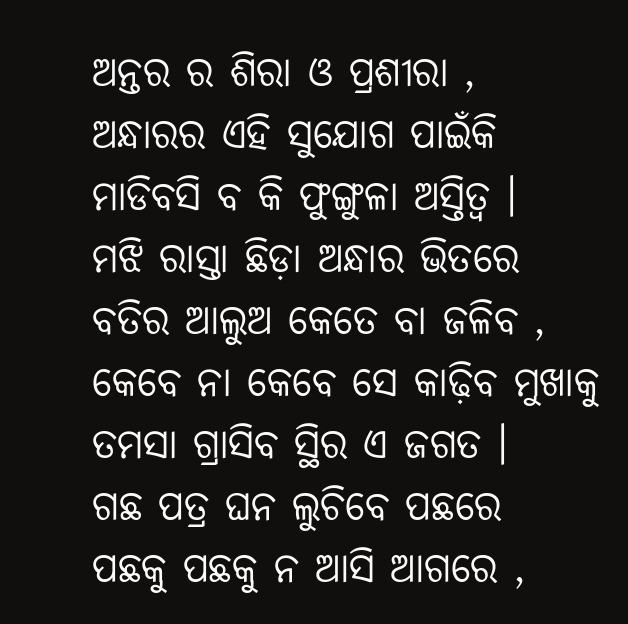ଅନ୍ତର ର ଶିରା ଓ ପ୍ରଶୀରା ,
ଅନ୍ଧାରର ଏହି ସୁଯୋଗ ପାଇଁକି
ମାଡିବସି ବ କି ଫୁଙ୍ଗୁଳା ଅସ୍ତିତ୍ବ ।
ମଝି ରାସ୍ତା ଛିଡ଼ା ଅନ୍ଧାର ଭିତରେ
ବତିର ଆଲୁଅ କେତେ ବା ଜଳିବ ,
କେବେ ନା କେବେ ସେ କାଢ଼ିବ ମୁଖାକୁ
ତମସା ଗ୍ରାସିବ ସ୍ଥିର ଏ ଜଗତ ।
ଗଛ ପତ୍ର ଘନ ଲୁଚିବେ ପଛରେ
ପଛକୁ ପଛକୁ ନ ଆସି ଆଗରେ ,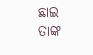ଛାଇ ତାଙ୍କ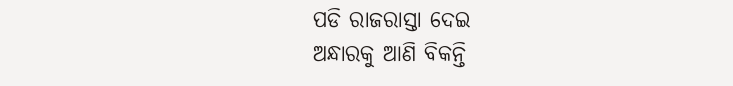ପଡି ରାଜରାସ୍ତା ଦେଇ
ଅନ୍ଧାରକୁ ଆଣି ବିକନ୍ତି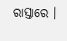ରାସ୍ତାରେ ।